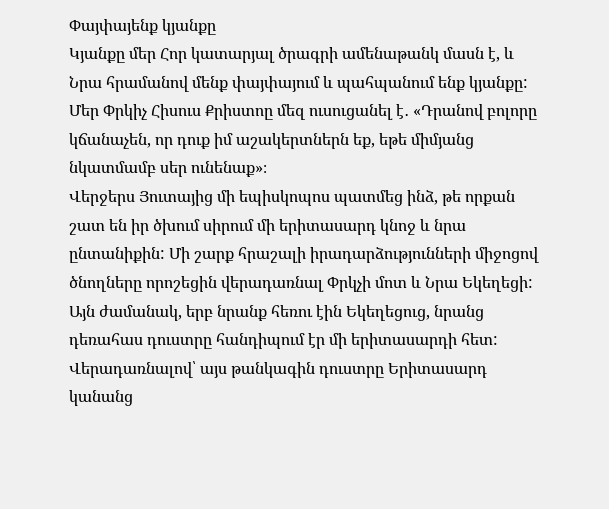Փայփայենք կյանքը
Կյանքը մեր Հոր կատարյալ ծրագրի ամենաթանկ մասն է, և Նրա հրամանով մենք փայփայում և պահպանում ենք կյանքը:
Մեր Փրկիչ Հիսուս Քրիստոը մեզ ուսուցանել է․ «Դրանով բոլորը կճանաչեն, որ դուք իմ աշակերտներն եք, եթե միմյանց նկատմամբ սեր ունենաք»։
Վերջերս Յուտայից մի եպիսկոպոս պատմեց ինձ, թե որքան շատ են իր ծխում սիրում մի երիտասարդ կնոջ և նրա ընտանիքին: Մի շարք հրաշալի իրադարձությունների միջոցով ծնողները որոշեցին վերադառնալ Փրկչի մոտ և Նրա Եկեղեցի: Այն ժամանակ, երբ նրանք հեռու էին Եկեղեցուց, նրանց դեռահաս դուստրը հանդիպում էր մի երիտասարդի հետ: Վերադառնալով՝ այս թանկագին դուստրը Երիտասարդ կանանց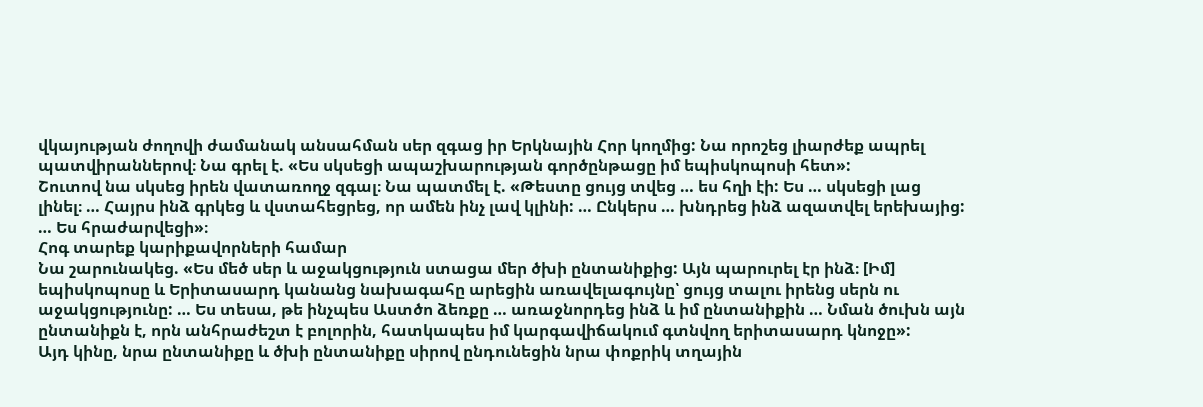վկայության ժողովի ժամանակ անսահման սեր զգաց իր Երկնային Հոր կողմից: Նա որոշեց լիարժեք ապրել պատվիրաններով։ Նա գրել է. «Ես սկսեցի ապաշխարության գործընթացը իմ եպիսկոպոսի հետ»:
Շուտով նա սկսեց իրեն վատառողջ զգալ։ Նա պատմել է. «Թեստը ցույց տվեց … ես հղի էի: Ես … սկսեցի լաց լինել։ … Հայրս ինձ գրկեց և վստահեցրեց, որ ամեն ինչ լավ կլինի: … Ընկերս … խնդրեց ինձ ազատվել երեխայից: … Ես հրաժարվեցի»։
Հոգ տարեք կարիքավորների համար
Նա շարունակեց. «Ես մեծ սեր և աջակցություն ստացա մեր ծխի ընտանիքից: Այն պարուրել էր ինձ։ [Իմ] եպիսկոպոսը և Երիտասարդ կանանց նախագահը արեցին առավելագույնը՝ ցույց տալու իրենց սերն ու աջակցությունը: … Ես տեսա, թե ինչպես Աստծո ձեռքը … առաջնորդեց ինձ և իմ ընտանիքին … Նման ծուխն այն ընտանիքն է, որն անհրաժեշտ է բոլորին, հատկապես իմ կարգավիճակում գտնվող երիտասարդ կնոջը»:
Այդ կինը, նրա ընտանիքը և ծխի ընտանիքը սիրով ընդունեցին նրա փոքրիկ տղային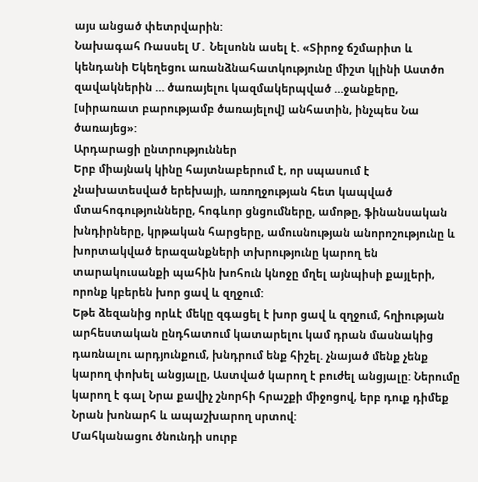այս անցած փետրվարին:
Նախագահ Ռասսել Մ․ Նելսոնն ասել է. «Տիրոջ ճշմարիտ և կենդանի Եկեղեցու առանձնահատկությունը միշտ կլինի Աստծո զավակներին … ծառայելու կազմակերպված …ջանքերը, [սիրառատ բարությամբ ծառայելով] անհատին, ինչպես Նա ծառայեց»:
Արդարացի ընտրություններ
Երբ միայնակ կինը հայտնաբերում է, որ սպասում է չնախատեսված երեխայի, առողջության հետ կապված մտահոգությունները, հոգևոր ցնցումները, ամոթը, ֆինանսական խնդիրները, կրթական հարցերը, ամուսնության անորոշությունը և խորտակված երազանքների տխրությունը կարող են տարակուսանքի պահին խոհուն կնոջը մղել այնպիսի քայլերի, որոնք կբերեն խոր ցավ և զղջում:
Եթե ձեզանից որևէ մեկը զգացել է խոր ցավ և զղջում, հղիության արհեստական ընդհատում կատարելու կամ դրան մասնակից դառնալու արդյունքում, խնդրում ենք հիշել. չնայած մենք չենք կարող փոխել անցյալը, Աստված կարող է բուժել անցյալը: Ներումը կարող է գալ Նրա քավիչ շնորհի հրաշքի միջոցով, երբ դուք դիմեք Նրան խոնարհ և ապաշխարող սրտով:
Մահկանացու ծնունդի սուրբ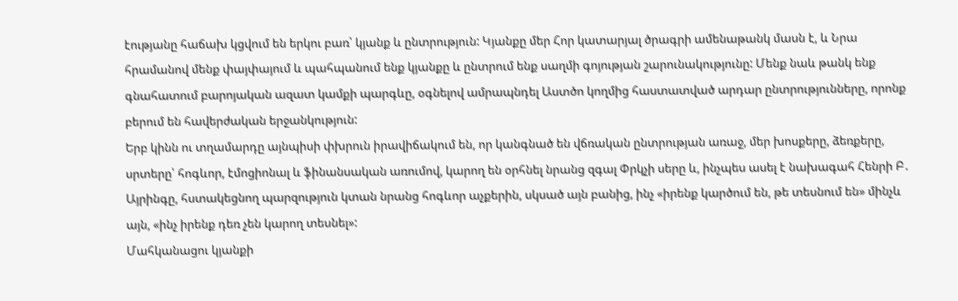էությանը հաճախ կցվում են երկու բառ՝ կյանք և ընտրություն: Կյանքը մեր Հոր կատարյալ ծրագրի ամենաթանկ մասն է, և Նրա հրամանով մենք փայփայում և պահպանում ենք կյանքը և ընտրում ենք սաղմի գոյության շարունակությունը: Մենք նաև թանկ ենք գնահատում բարոյական ազատ կամքի պարգևը, օգնելով ամրապնդել Աստծո կողմից հաստատված արդար ընտրությունները, որոնք բերում են հավերժական երջանկություն:
Երբ կինն ու տղամարդը այնպիսի փխրուն իրավիճակում են, որ կանգնած են վճռական ընտրության առաջ, մեր խոսքերը, ձեռքերը, սրտերը՝ հոգևոր, էմոցիոնալ և ֆինանսական առումով, կարող են օրհնել նրանց զգալ Փրկչի սերը և, ինչպես ասել է նախագահ Հենրի Բ․ Այրինգը, հստակեցնող պարզություն կտան նրանց հոգևոր աչքերին, սկսած այն բանից, ինչ «իրենք կարծում են, թե տեսնում են» մինչև այն, «ինչ իրենք դեռ չեն կարող տեսնել»:
Մահկանացու կյանքի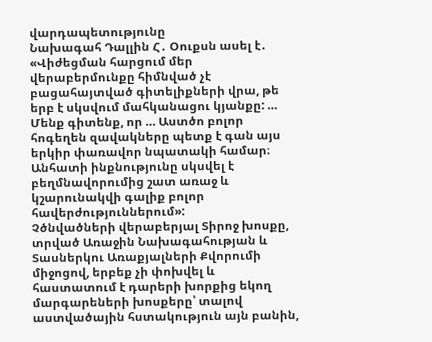վարդապետությունը
Նախագահ Դալլին Հ․ Օուքսն ասել է․ «Վիժեցման հարցում մեր վերաբերմունքը հիմնված չէ բացահայտված գիտելիքների վրա, թե երբ է սկսվում մահկանացու կյանքը: … Մենք գիտենք, որ … Աստծո բոլոր հոգեղեն զավակները պետք է գան այս երկիր փառավոր նպատակի համար։ Անհատի ինքնությունը սկսվել է բեղմնավորումից շատ առաջ և կշարունակվի գալիք բոլոր հավերժություններում»:
Չծնվածների վերաբերյալ Տիրոջ խոսքը, տրված Առաջին Նախագահության և Տասներկու Առաքյալների Քվորումի միջոցով, երբեք չի փոխվել և հաստատում է դարերի խորքից եկող մարգարեների խոսքերը՝ տալով աստվածային հստակություն այն բանին,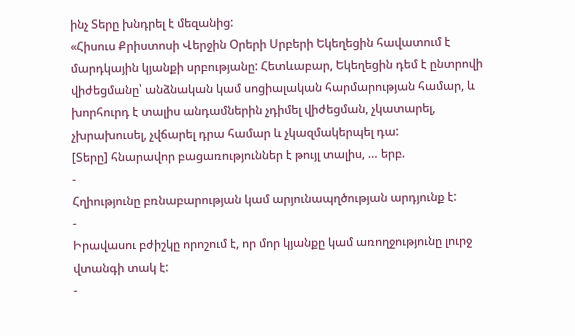ինչ Տերը խնդրել է մեզանից:
«Հիսուս Քրիստոսի Վերջին Օրերի Սրբերի Եկեղեցին հավատում է մարդկային կյանքի սրբությանը: Հետևաբար, Եկեղեցին դեմ է ընտրովի վիժեցմանը՝ անձնական կամ սոցիալական հարմարության համար, և խորհուրդ է տալիս անդամներին չդիմել վիժեցման, չկատարել, չխրախուսել, չվճարել դրա համար և չկազմակերպել դա:
[Տերը] հնարավոր բացառություններ է թույլ տալիս, … երբ.
-
Հղիությունը բռնաբարության կամ արյունապղծության արդյունք է:
-
Իրավասու բժիշկը որոշում է, որ մոր կյանքը կամ առողջությունը լուրջ վտանգի տակ է:
-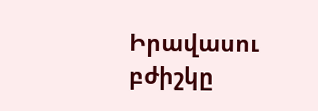Իրավասու բժիշկը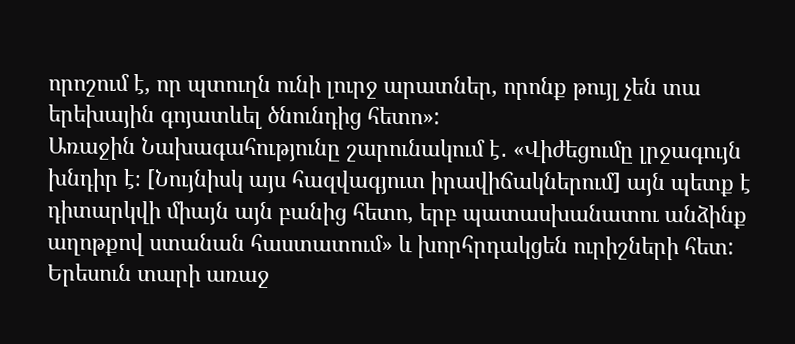որոշում է, որ պտուղն ունի լուրջ արատներ, որոնք թույլ չեն տա երեխային գոյատևել ծնունդից հետո»:
Առաջին Նախագահությունը շարունակում է․ «Վիժեցումը լրջագույն խնդիր է։ [Նույնիսկ այս հազվագյուտ իրավիճակներում] այն պետք է դիտարկվի միայն այն բանից հետո, երբ պատասխանատու անձինք աղոթքով ստանան հաստատում» և խորհրդակցեն ուրիշների հետ:
Երեսուն տարի առաջ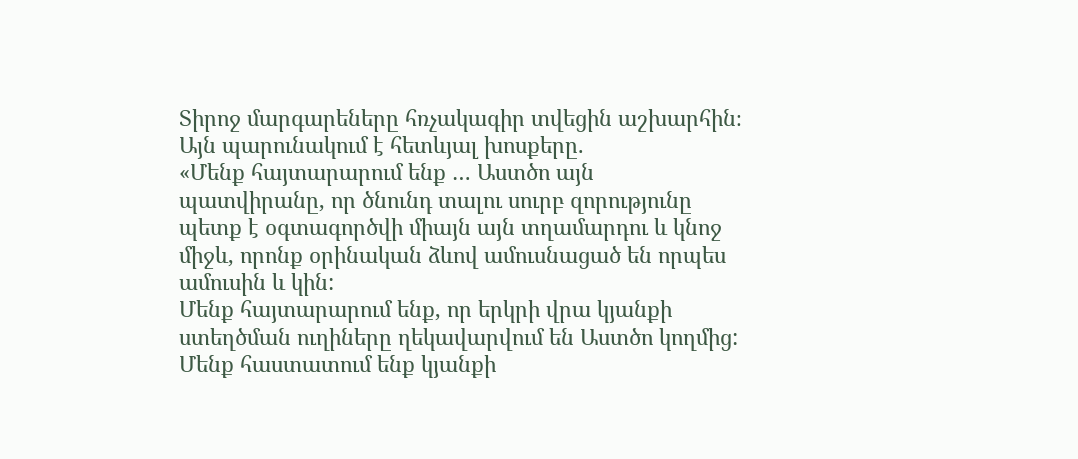Տիրոջ մարգարեները հռչակագիր տվեցին աշխարհին։ Այն պարունակում է հետևյալ խոսքերը.
«Մենք հայտարարում ենք … Աստծո այն պատվիրանը, որ ծնունդ տալու սուրբ զորությունը պետք է օգտագործվի միայն այն տղամարդու և կնոջ միջև, որոնք օրինական ձևով ամուսնացած են որպես ամուսին և կին:
Մենք հայտարարում ենք, որ երկրի վրա կյանքի ստեղծման ուղիները ղեկավարվում են Աստծո կողմից: Մենք հաստատում ենք կյանքի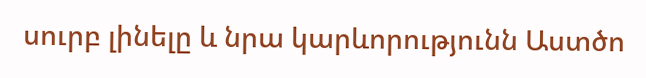սուրբ լինելը և նրա կարևորությունն Աստծո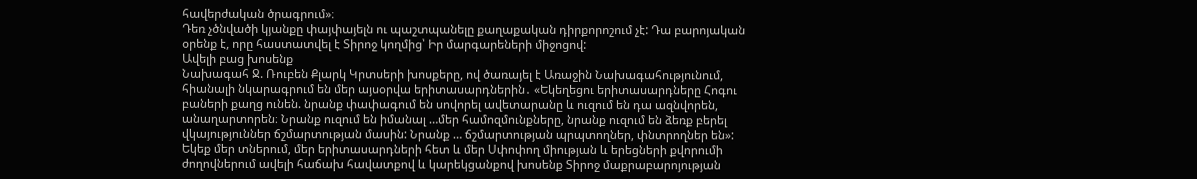հավերժական ծրագրում»։
Դեռ չծնվածի կյանքը փայփայելն ու պաշտպանելը քաղաքական դիրքորոշում չէ: Դա բարոյական օրենք է, որը հաստատվել է Տիրոջ կողմից՝ Իր մարգարեների միջոցով:
Ավելի բաց խոսենք
Նախագահ Ջ. Ռուբեն Քլարկ Կրտսերի խոսքերը, ով ծառայել է Առաջին Նախագահությունում, հիանալի նկարագրում են մեր այսօրվա երիտասարդներին․ «Եկեղեցու երիտասարդները Հոգու բաների քաղց ունեն. նրանք փափագում են սովորել ավետարանը և ուզում են դա ազնվորեն, անաղարտորեն։ Նրանք ուզում են իմանալ …մեր համոզմունքները, նրանք ուզում են ձեռք բերել վկայություններ ճշմարտության մասին: Նրանք … ճշմարտության պրպտողներ, փնտրողներ են»: Եկեք մեր տներում, մեր երիտասարդների հետ և մեր Սփոփող միության և երեցների քվորումի ժողովներում ավելի հաճախ հավատքով և կարեկցանքով խոսենք Տիրոջ մաքրաբարոյության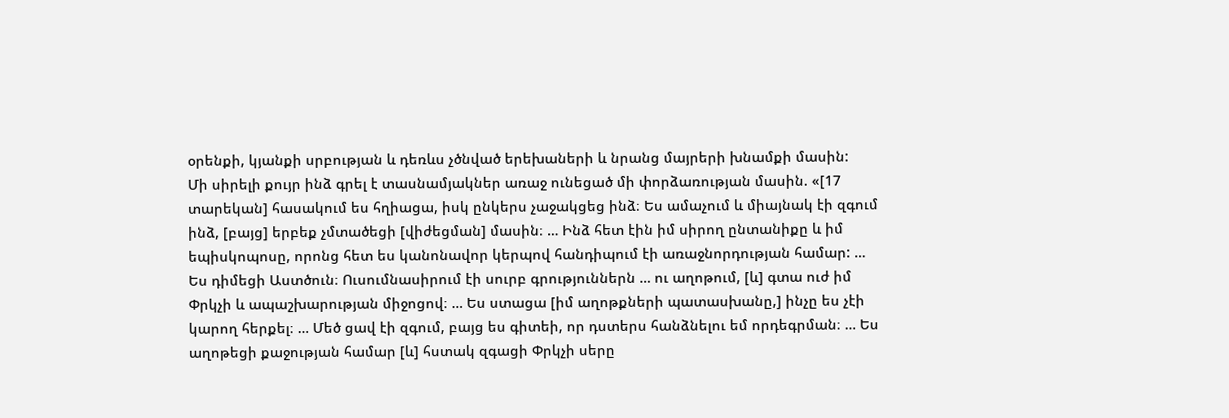օրենքի, կյանքի սրբության և դեռևս չծնված երեխաների և նրանց մայրերի խնամքի մասին:
Մի սիրելի քույր ինձ գրել է տասնամյակներ առաջ ունեցած մի փորձառության մասին. «[17 տարեկան] հասակում ես հղիացա, իսկ ընկերս չաջակցեց ինձ։ Ես ամաչում և միայնակ էի զգում ինձ, [բայց] երբեք չմտածեցի [վիժեցման] մասին։ … Ինձ հետ էին իմ սիրող ընտանիքը և իմ եպիսկոպոսը, որոնց հետ ես կանոնավոր կերպով հանդիպում էի առաջնորդության համար: … Ես դիմեցի Աստծուն։ Ուսումնասիրում էի սուրբ գրություններն … ու աղոթում, [և] գտա ուժ իմ Փրկչի և ապաշխարության միջոցով։ … Ես ստացա [իմ աղոթքների պատասխանը,] ինչը ես չէի կարող հերքել։ … Մեծ ցավ էի զգում, բայց ես գիտեի, որ դստերս հանձնելու եմ որդեգրման։ … Ես աղոթեցի քաջության համար [և] հստակ զգացի Փրկչի սերը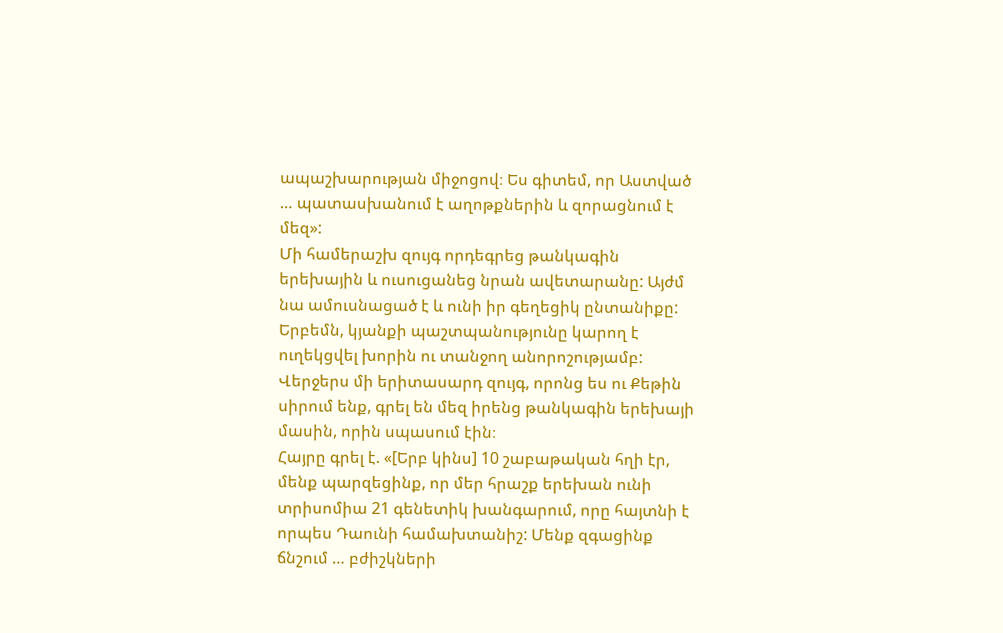ապաշխարության միջոցով։ Ես գիտեմ, որ Աստված … պատասխանում է աղոթքներին և զորացնում է մեզ»:
Մի համերաշխ զույգ որդեգրեց թանկագին երեխային և ուսուցանեց նրան ավետարանը: Այժմ նա ամուսնացած է և ունի իր գեղեցիկ ընտանիքը:
Երբեմն, կյանքի պաշտպանությունը կարող է ուղեկցվել խորին ու տանջող անորոշությամբ:
Վերջերս մի երիտասարդ զույգ, որոնց ես ու Քեթին սիրում ենք, գրել են մեզ իրենց թանկագին երեխայի մասին, որին սպասում էին։
Հայրը գրել է. «[Երբ կինս] 10 շաբաթական հղի էր, մենք պարզեցինք, որ մեր հրաշք երեխան ունի տրիսոմիա 21 գենետիկ խանգարում, որը հայտնի է որպես Դաունի համախտանիշ: Մենք զգացինք ճնշում … բժիշկների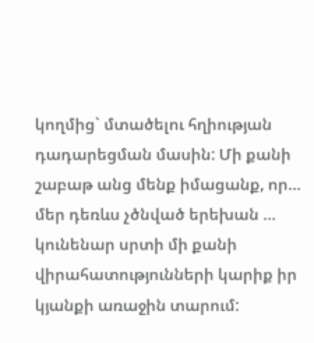կողմից` մտածելու հղիության դադարեցման մասին: Մի քանի շաբաթ անց մենք իմացանք, որ… մեր դեռևս չծնված երեխան … կունենար սրտի մի քանի վիրահատությունների կարիք իր կյանքի առաջին տարում: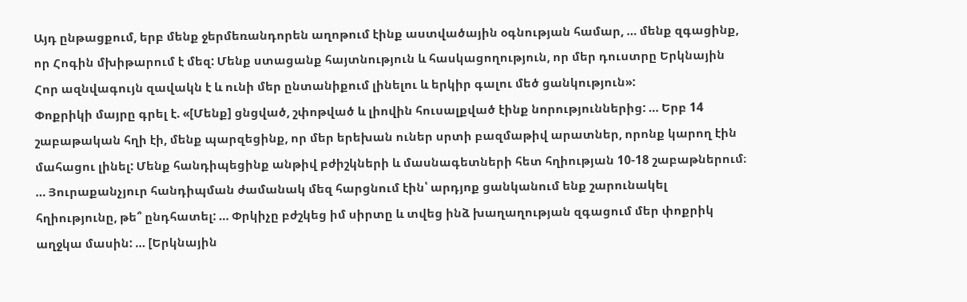Այդ ընթացքում, երբ մենք ջերմեռանդորեն աղոթում էինք աստվածային օգնության համար, … մենք զգացինք, որ Հոգին մխիթարում է մեզ: Մենք ստացանք հայտնություն և հասկացողություն, որ մեր դուստրը Երկնային Հոր ազնվագույն զավակն է և ունի մեր ընտանիքում լինելու և երկիր գալու մեծ ցանկություն»:
Փոքրիկի մայրը գրել է. «[Մենք] ցնցված, շփոթված և լիովին հուսալքված էինք նորություններից: … Երբ 14 շաբաթական հղի էի, մենք պարզեցինք, որ մեր երեխան ուներ սրտի բազմաթիվ արատներ, որոնք կարող էին մահացու լինել: Մենք հանդիպեցինք անթիվ բժիշկների և մասնագետների հետ հղիության 10-18 շաբաթներում։ … Յուրաքանչյուր հանդիպման ժամանակ մեզ հարցնում էին՝ արդյոք ցանկանում ենք շարունակել հղիությունը, թե՞ ընդհատել: … Փրկիչը բժշկեց իմ սիրտը և տվեց ինձ խաղաղության զգացում մեր փոքրիկ աղջկա մասին: … [Երկնային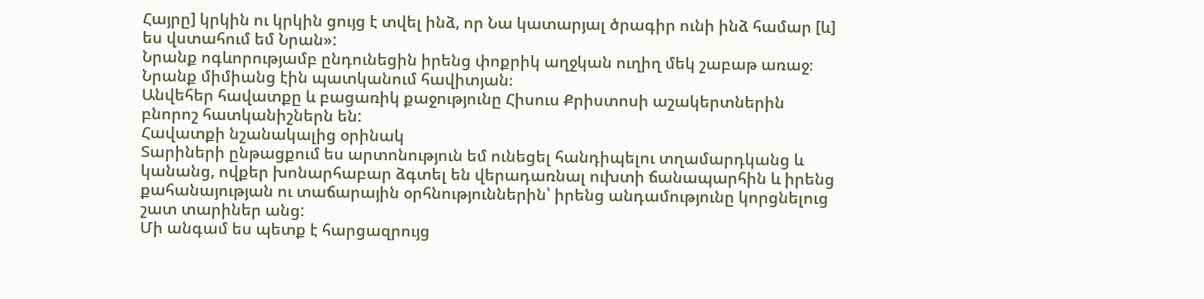Հայրը] կրկին ու կրկին ցույց է տվել ինձ, որ Նա կատարյալ ծրագիր ունի ինձ համար [և] ես վստահում եմ Նրան»:
Նրանք ոգևորությամբ ընդունեցին իրենց փոքրիկ աղջկան ուղիղ մեկ շաբաթ առաջ։ Նրանք միմիանց էին պատկանում հավիտյան։
Անվեհեր հավատքը և բացառիկ քաջությունը Հիսուս Քրիստոսի աշակերտներին բնորոշ հատկանիշներն են:
Հավատքի նշանակալից օրինակ
Տարիների ընթացքում ես արտոնություն եմ ունեցել հանդիպելու տղամարդկանց և կանանց, ովքեր խոնարհաբար ձգտել են վերադառնալ ուխտի ճանապարհին և իրենց քահանայության ու տաճարային օրհնություններին՝ իրենց անդամությունը կորցնելուց շատ տարիներ անց:
Մի անգամ ես պետք է հարցազրույց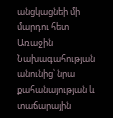անցկացնեի մի մարդու հետ Առաջին Նախագահության անունից՝ նրա քահանայության և տաճարային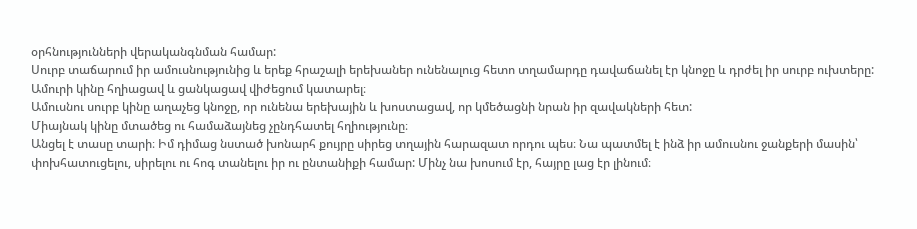օրհնությունների վերականգնման համար:
Սուրբ տաճարում իր ամուսնությունից և երեք հրաշալի երեխաներ ունենալուց հետո տղամարդը դավաճանել էր կնոջը և դրժել իր սուրբ ուխտերը: Ամուրի կինը հղիացավ և ցանկացավ վիժեցում կատարել։
Ամուսնու սուրբ կինը աղաչեց կնոջը, որ ունենա երեխային և խոստացավ, որ կմեծացնի նրան իր զավակների հետ:
Միայնակ կինը մտածեց ու համաձայնեց չընդհատել հղիությունը։
Անցել է տասը տարի։ Իմ դիմաց նստած խոնարհ քույրը սիրեց տղային հարազատ որդու պես։ Նա պատմել է ինձ իր ամուսնու ջանքերի մասին՝ փոխհատուցելու, սիրելու ու հոգ տանելու իր ու ընտանիքի համար: Մինչ նա խոսում էր, հայրը լաց էր լինում։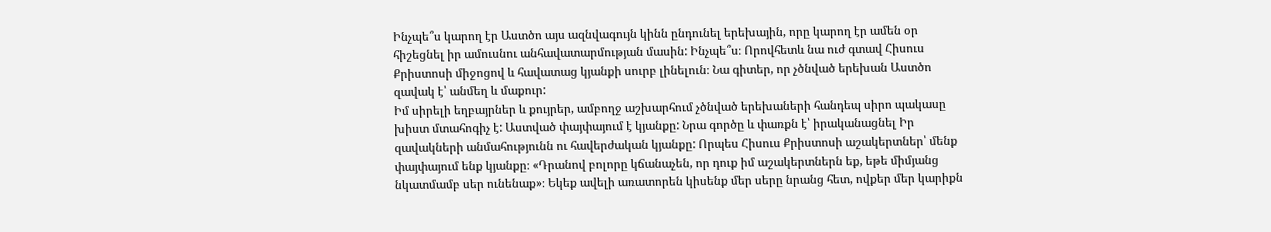Ինչպե՞ս կարող էր Աստծո այս ազնվագույն կինն ընդունել երեխային, որը կարող էր ամեն օր հիշեցնել իր ամուսնու անհավատարմության մասին: Ինչպե՞ս։ Որովհետև նա ուժ գտավ Հիսուս Քրիստոսի միջոցով և հավատաց կյանքի սուրբ լինելուն։ Նա գիտեր, որ չծնված երեխան Աստծո զավակ է՝ անմեղ և մաքուր:
Իմ սիրելի եղբայրներ և քույրեր, ամբողջ աշխարհում չծնված երեխաների հանդեպ սիրո պակասը խիստ մտահոգիչ է: Աստված փայփայում է կյանքը: Նրա գործը և փառքն է՝ իրականացնել Իր զավակների անմահությունն ու հավերժական կյանքը: Որպես Հիսուս Քրիստոսի աշակերտներ՝ մենք փայփայում ենք կյանքը։ «Դրանով բոլորը կճանաչեն, որ դուք իմ աշակերտներն եք, եթե միմյանց նկատմամբ սեր ունենաք»։ Եկեք ավելի առատորեն կիսենք մեր սերը նրանց հետ, ովքեր մեր կարիքն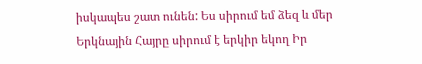իսկապես շատ ունեն: Ես սիրում եմ ձեզ և մեր Երկնային Հայրը սիրում է երկիր եկող Իր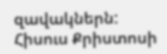զավակներն: Հիսուս Քրիստոսի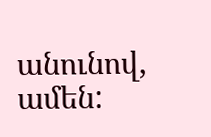անունով, ամեն: